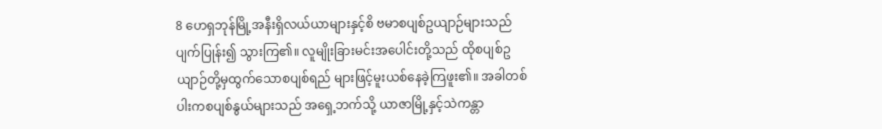8 ဟေရှဘုန်မြို့အနီးရှိလယ်ယာများနှင့်စိ ဗမာစပျစ်ဥယျာဉ်များသည်ပျက်ပြုန်း၍ သွားကြ၏။ လူမျိုးခြားမင်းအပေါင်းတို့သည် ထိုစပျစ်ဥယျာဉ်တို့မှထွက်သောစပျစ်ရည် များဖြင့်မူးယစ်နေခဲ့ကြဖူး၏။ အခါတစ် ပါးကစပျစ်နွယ်များသည် အရှေ့ဘက်သို့ ယာဇာမြို့နှင့်သဲကန္တာ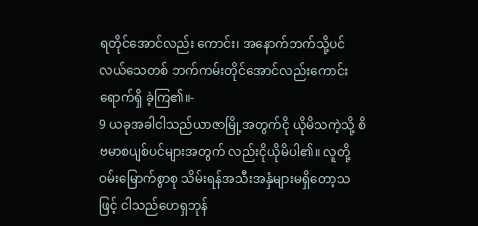ရတိုင်အောင်လည်း ကောင်း၊ အနောက်ဘက်သို့ပင်လယ်သေတစ် ဘက်ကမ်းတိုင်အောင်လည်းကောင်းရောက်ရှိ ခဲ့ကြ၏။-
9 ယခုအခါငါသည်ယာဇာမြို့အတွက်ငို ယိုမိသကဲ့သို့ စိဗမာစပျစ်ပင်များအတွက် လည်းငိုယိုမိပါ၏။ လူတို့ဝမ်းမြောက်စွာစု သိမ်းရန်အသီးအနှံများမရှိတော့သဖြင့် ငါသည်ဟေရှဘုန်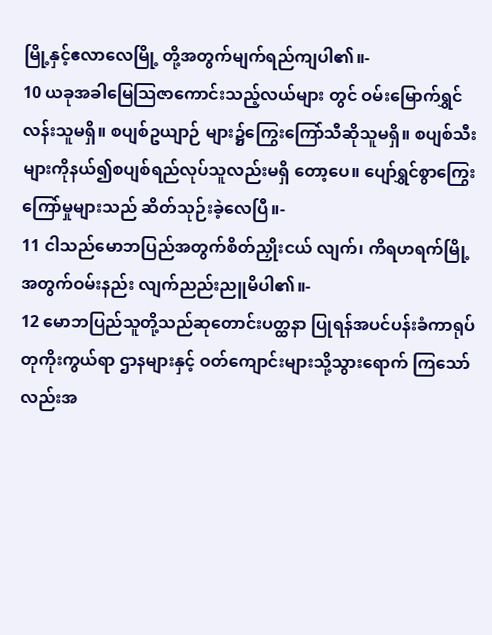မြို့နှင့်ဧလာလေမြို့ တို့အတွက်မျက်ရည်ကျပါ၏။-
10 ယခုအခါမြေသြဇာကောင်းသည့်လယ်များ တွင် ဝမ်းမြောက်ရွှင်လန်းသူမရှိ။ စပျစ်ဥယျာဉ် များ၌ကြွေးကြော်သီဆိုသူမရှိ။ စပျစ်သီး များကိုနယ်၍စပျစ်ရည်လုပ်သူလည်းမရှိ တော့ပေ။ ပျော်ရွှင်စွာကြွေးကြော်မှုများသည် ဆိတ်သုဉ်းခဲ့လေပြီ။-
11 ငါသည်မောဘပြည်အတွက်စိတ်ညှိုးငယ် လျက်၊ ကိရဟရက်မြို့အတွက်ဝမ်းနည်း လျက်ညည်းညူမိပါ၏။-
12 မောဘပြည်သူတို့သည်ဆုတောင်းပတ္ထနာ ပြုရန်အပင်ပန်းခံကာရုပ်တုကိုးကွယ်ရာ ဌာနများနှင့် ဝတ်ကျောင်းများသို့သွားရောက် ကြသော်လည်းအ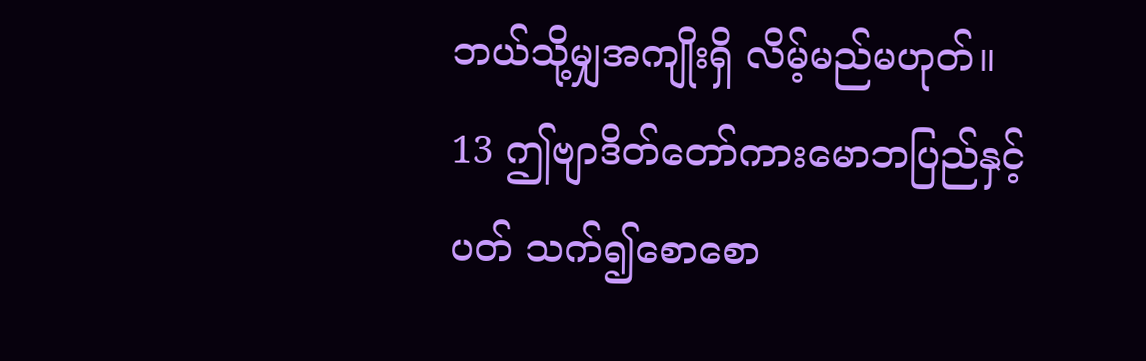ဘယ်သို့မျှအကျိုးရှိ လိမ့်မည်မဟုတ်။
13 ဤဗျာဒိတ်တော်ကားမောဘပြည်နှင့်ပတ် သက်၍စောစော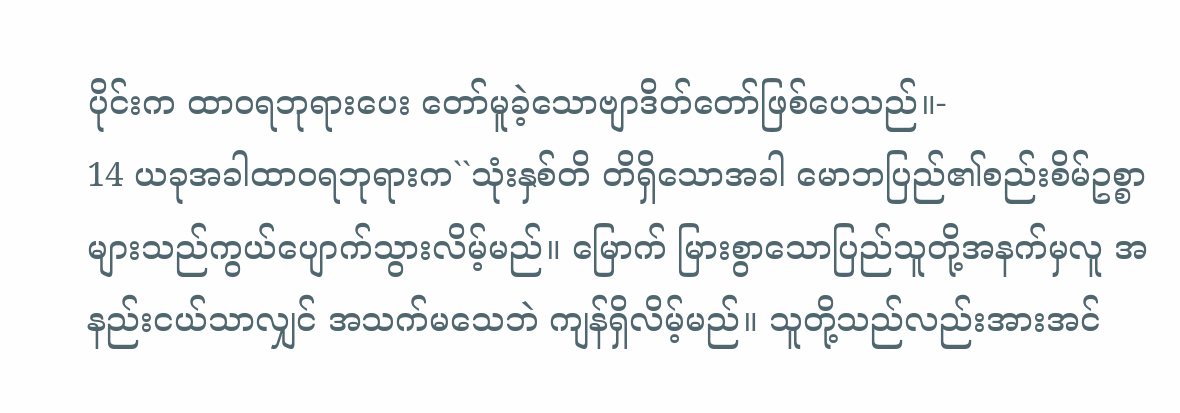ပိုင်းက ထာဝရဘုရားပေး တော်မူခဲ့သောဗျာဒိတ်တော်ဖြစ်ပေသည်။-
14 ယခုအခါထာဝရဘုရားက``သုံးနှစ်တိ တိရှိသောအခါ မောဘပြည်၏စည်းစိမ်ဥစ္စာ များသည်ကွယ်ပျောက်သွားလိမ့်မည်။ မြောက် မြားစွာသောပြည်သူတို့အနက်မှလူ အနည်းငယ်သာလျှင် အသက်မသေဘဲ ကျန်ရှိလိမ့်မည်။ သူတို့သည်လည်းအားအင်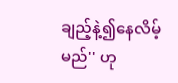ချည့်နဲ့၍နေလိမ့်မည်'' ဟု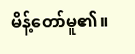မိန့်တော်မူ၏။